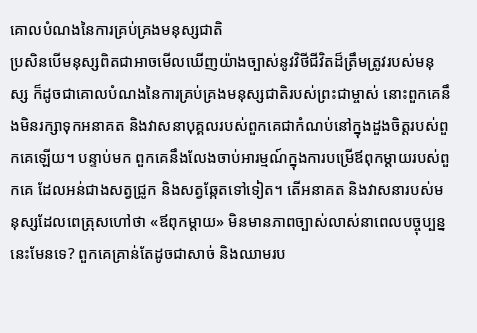គោលបំណងនៃការគ្រប់គ្រងមនុស្សជាតិ
ប្រសិនបើមនុស្សពិតជាអាចមើលឃើញយ៉ាងច្បាស់នូវវិថីជីវិតដ៏ត្រឹមត្រូវរបស់មនុស្ស ក៏ដូចជាគោលបំណងនៃការគ្រប់គ្រងមនុស្សជាតិរបស់ព្រះជាម្ចាស់ នោះពួកគេនឹងមិនរក្សាទុកអនាគត និងវាសនាបុគ្គលរបស់ពួកគេជាកំណប់នៅក្នុងដួងចិត្តរបស់ពួកគេឡើយ។ បន្ទាប់មក ពួកគេនឹងលែងចាប់អារម្មណ៍ក្នុងការបម្រើឪពុកម្តាយរបស់ពួកគេ ដែលអន់ជាងសត្វជ្រូក និងសត្វឆ្កែតទៅទៀត។ តើអនាគត និងវាសនារបស់មនុស្សដែលពេត្រុសហៅថា «ឪពុកម្តាយ» មិនមានភាពច្បាស់លាស់នាពេលបច្ចុប្បន្ននេះមែនទេ? ពួកគេគ្រាន់តែដូចជាសាច់ និងឈាមរប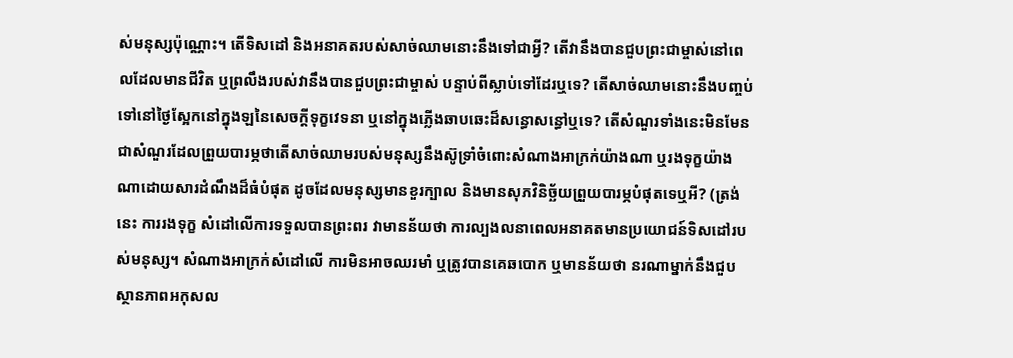ស់មនុស្សប៉ុណ្ណោះ។ តើទិសដៅ និងអនាគតរបស់សាច់ឈាមនោះនឹងទៅជាអ្វី? តើវានឹងបានជួបព្រះជាម្ចាស់នៅពេលដែលមានជីវិត ឬព្រលឹងរបស់វានឹងបានជួបព្រះជាម្ចាស់ បន្ទាប់ពីស្លាប់ទៅដែរឬទេ? តើសាច់ឈាមនោះនឹងបញ្ចប់ទៅនៅថ្ងៃស្អែកនៅក្នុងឡនៃសេចក្តីទុក្ខវេទនា ឬនៅក្នុងភ្លើងឆាបឆេះដ៏សន្ធោសន្ធៅឬទេ? តើសំណួរទាំងនេះមិនមែនជាសំណួរដែលព្រួយបារម្ភថាតើសាច់ឈាមរបស់មនុស្សនឹងស៊ូទ្រាំចំពោះសំណាងអាក្រក់យ៉ាងណា ឬរងទុក្ខយ៉ាងណាដោយសារដំណឹងដ៏ធំបំផុត ដូចដែលមនុស្សមានខួរក្បាល និងមានសុភវិនិច្ឆ័យព្រួយបារម្ភបំផុតទេឬអី? (ត្រង់នេះ ការរងទុក្ខ សំដៅលើការទទួលបានព្រះពរ វាមានន័យថា ការល្បងលនាពេលអនាគតមានប្រយោជន៍ទិសដៅរបស់មនុស្ស។ សំណាងអាក្រក់សំដៅលើ ការមិនអាចឈរមាំ ឬត្រូវបានគេឆបោក ឬមានន័យថា នរណាម្នាក់នឹងជួបស្ថានភាពអកុសល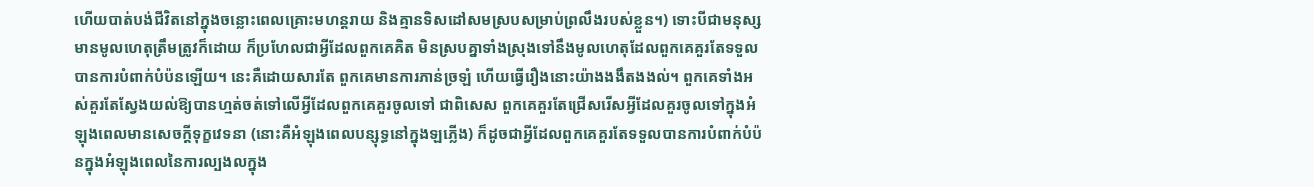ហើយបាត់បង់ជីវិតនៅក្នុងចន្លោះពេលគ្រោះមហន្តរាយ និងគ្មានទិសដៅសមស្របសម្រាប់ព្រលឹងរបស់ខ្លួន។) ទោះបីជាមនុស្សមានមូលហេតុត្រឹមត្រូវក៏ដោយ ក៏ប្រហែលជាអ្វីដែលពួកគេគិត មិនស្របគ្នាទាំងស្រុងទៅនឹងមូលហេតុដែលពួកគេគួរតែទទួលបានការបំពាក់បំប៉នឡើយ។ នេះគឺដោយសារតែ ពួកគេមានការភាន់ច្រឡំ ហើយធ្វើរឿងនោះយ៉ាងងងឹតងងល់។ ពួកគេទាំងអស់គួរតែស្វែងយល់ឱ្យបានហ្មត់ចត់ទៅលើអ្វីដែលពួកគេគួរចូលទៅ ជាពិសេស ពួកគេគួរតែជ្រើសរើសអ្វីដែលគួរចូលទៅក្នុងអំឡុងពេលមានសេចក្តីទុក្ខវេទនា (នោះគឺអំឡុងពេលបន្សុទ្ធនៅក្នុងឡភ្លើង) ក៏ដូចជាអ្វីដែលពួកគេគួរតែទទួលបានការបំពាក់បំប៉នក្នុងអំឡុងពេលនៃការល្បងលក្នុង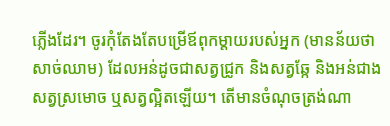ភ្លើងដែរ។ ចូរកុំតែងតែបម្រើឪពុកម្តាយរបស់អ្នក (មានន័យថាសាច់ឈាម) ដែលអន់ដូចជាសត្វជ្រូក និងសត្វឆ្កែ និងអន់ជាងសត្វស្រមោច ឬសត្វល្អិតឡើយ។ តើមានចំណុចត្រង់ណា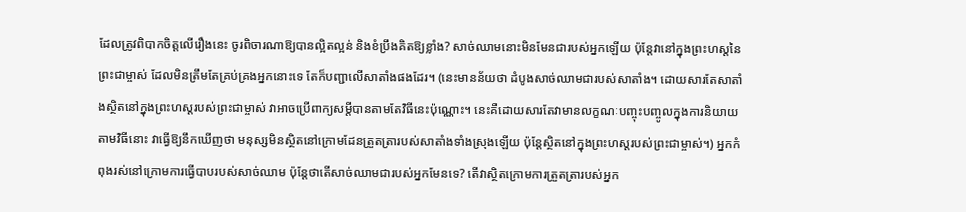ដែលត្រូវពិបាកចិត្តលើរឿងនេះ ចូរពិចារណាឱ្យបានល្អិតល្អន់ និងខំប្រឹងគិតឱ្យខ្លាំង? សាច់ឈាមនោះមិនមែនជារបស់អ្នកឡើយ ប៉ុន្តែវានៅក្នុងព្រះហស្តនៃព្រះជាម្ចាស់ ដែលមិនត្រឹមតែគ្រប់គ្រងអ្នកនោះទេ តែក៏បញ្ជាលើសាតាំងផងដែរ។ (នេះមានន័យថា ដំបូងសាច់ឈាមជារបស់សាតាំង។ ដោយសារតែសាតាំងស្ថិតនៅក្នុងព្រះហស្តរបស់ព្រះជាម្ចាស់ វាអាចប្រើពាក្យសម្តីបានតាមតែវិធីនេះប៉ុណ្ណោះ។ នេះគឺដោយសារតែវាមានលក្ខណៈបញ្ចុះបញ្ចូលក្នុងការនិយាយតាមវិធីនោះ វាធ្វើឱ្យនឹកឃើញថា មនុស្សមិនស្ថិតនៅក្រោមដែនត្រួតត្រារបស់សាតាំងទាំងស្រុងឡើយ ប៉ុន្តែស្ថិតនៅក្នុងព្រះហស្តរបស់ព្រះជាម្ចាស់។) អ្នកកំពុងរស់នៅក្រោមការធ្វើបាបរបស់សាច់ឈាម ប៉ុន្តែថាតើសាច់ឈាមជារបស់អ្នកមែនទេ? តើវាស្ថិតក្រោមការត្រួតត្រារបស់អ្នក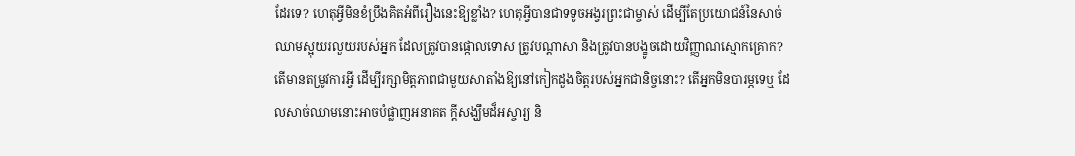ដែរទេ? ហេតុអ្វីមិនខំប្រឹងគិតអំពីរឿងនេះឱ្យខ្លាំង? ហេតុអ្វីបានជាទទូចអង្វរព្រះជាម្ចាស់ ដើម្បីតែប្រយោជន៍នៃសាច់ឈាមស្អុយរលួយរបស់អ្នក ដែលត្រូវបានផ្កោលទោស ត្រូវបណ្ដាសា និងត្រូវបានបង្ខូចដោយវិញ្ញាណស្មោកគ្រោក? តើមានតម្រូវការអ្វី ដើម្បីរក្សាមិត្តភាពជាមួយសាតាំងឱ្យនៅកៀកដួងចិត្តរបស់អ្នកជានិច្ចនោះ? តើអ្នកមិនបារម្ភទេឬ ដែលសាច់ឈាមនោះអាចបំផ្លាញអនាគត ក្តីសង្ឃឹមដ៏អស្ចារ្យ និ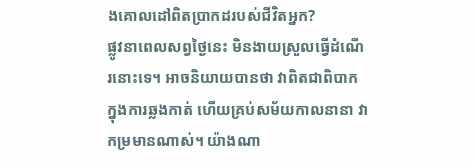ងគោលដៅពិតប្រាកដរបស់ជីវិតអ្នក?
ផ្លូវនាពេលសព្វថ្ងៃនេះ មិនងាយស្រួលធ្វើដំណើរនោះទេ។ អាចនិយាយបានថា វាពិតជាពិបាកក្នុងការឆ្លងកាត់ ហើយគ្រប់សម័យកាលនានា វាកម្រមានណាស់។ យ៉ាងណា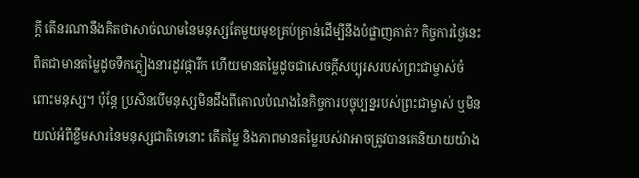ក្ដី តើនរណានឹងគិតថាសាច់ឈាមនៃមនុស្សតែមួយមុខគ្រប់គ្រាន់ដើម្បីនឹងបំផ្លាញគាត់? កិច្ចការថ្ងៃនេះពិតជាមានតម្លៃដូចទឹកភ្លៀងនារដូវផ្ការីក ហើយមានតម្លៃដូចជាសេចក្ដីសប្បុរសរបស់ព្រះជាម្ចាស់ចំពោះមនុស្ស។ ប៉ុន្ដែ ប្រសិនបើមនុស្សមិនដឹងពីគោលបំណងនៃកិច្ចការបច្ចុប្បន្នរបស់ព្រះជាម្ចាស់ ឬមិនយល់អំពីខ្លឹមសារនៃមនុស្សជាតិទេនោះ តើតម្លៃ និងភាពមានតម្លៃរបស់វាអាចត្រូវបានគេនិយាយយ៉ាង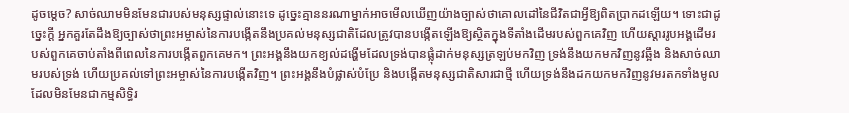ដូចម្ដេច? សាច់ឈាមមិនមែនជារបស់មនុស្សផ្ទាល់នោះទេ ដូច្នេះគ្មាននរណាម្នាក់អាចមើលឃើញយ៉ាងច្បាស់ថាគោលដៅនៃជីវិតជាអ្វីឱ្យពិតប្រាកដឡើយ។ ទោះជាដូច្នេះក្ដី អ្នកគួរតែដឹងឱ្យច្បាស់ថាព្រះអម្ចាស់នៃការបង្កើតនឹងប្រគល់មនុស្សជាតិដែលត្រូវបានបង្កើតឡើងឱ្យស្ថិតក្នុងទីតាំងដើមរបស់ពួកគេវិញ ហើយស្ដាររូបអង្គដើមរបស់ពួកគេចាប់តាំងពីពេលនៃការបង្កើតពួកគេមក។ ព្រះអង្គនឹងយកខ្យល់ដង្ហើមដែលទ្រង់បានផ្លុំដាក់មនុស្សត្រឡប់មកវិញ ទ្រង់នឹងយកមកវិញនូវឆ្អឹង និងសាច់ឈាមរបស់ទ្រង់ ហើយប្រគល់ទៅព្រះអម្ចាស់នៃការបង្កើតវិញ។ ព្រះអង្គនឹងបំផ្លាស់បំប្រែ និងបង្កើតមនុស្សជាតិសារជាថ្មី ហើយទ្រង់នឹងដកយកមកវិញនូវមរតកទាំងមូលដែលមិនមែនជាកម្មសិទ្ធិរ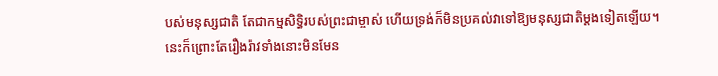បស់មនុស្សជាតិ តែជាកម្មសិទ្ធិរបស់ព្រះជាម្ចាស់ ហើយទ្រង់ក៏មិនប្រគល់វាទៅឱ្យមនុស្សជាតិម្ដងទៀតឡើយ។ នេះក៏ព្រោះតែរឿងរ៉ាវទាំងនោះមិនមែន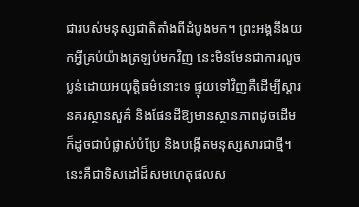ជារបស់មនុស្សជាតិតាំងពីដំបូងមក។ ព្រះអង្គនឹងយកអ្វីគ្រប់យ៉ាងត្រឡប់មកវិញ នេះមិនមែនជាការលួចប្លន់ដោយអយុត្តិធម៌នោះទេ ផ្ទុយទៅវិញគឺដើម្បីស្ដារនគរស្ថានសួគ៌ និងផែនដីឱ្យមានស្ថានភាពដូចដើម ក៏ដូចជាបំផ្លាស់បំប្រែ និងបង្កើតមនុស្សសារជាថ្មី។ នេះគឺជាទិសដៅដ៏សមហេតុផលស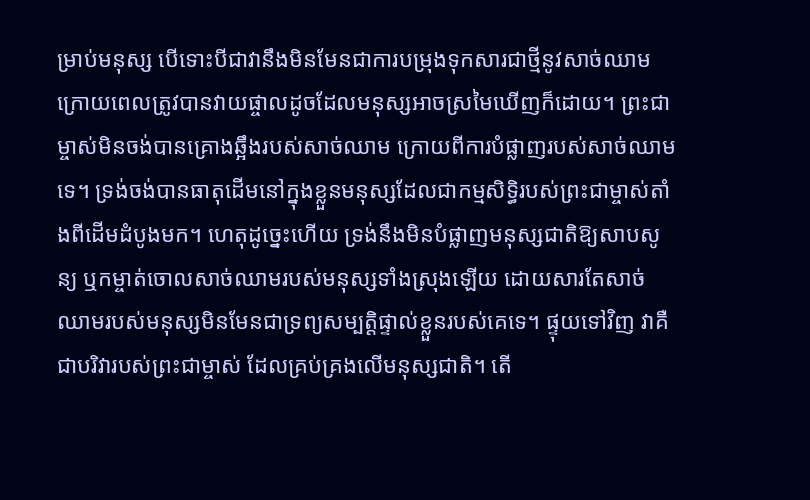ម្រាប់មនុស្ស បើទោះបីជាវានឹងមិនមែនជាការបម្រុងទុកសារជាថ្មីនូវសាច់ឈាម ក្រោយពេលត្រូវបានវាយផ្ចាលដូចដែលមនុស្សអាចស្រមៃឃើញក៏ដោយ។ ព្រះជាម្ចាស់មិនចង់បានគ្រោងឆ្អឹងរបស់សាច់ឈាម ក្រោយពីការបំផ្លាញរបស់សាច់ឈាមទេ។ ទ្រង់ចង់បានធាតុដើមនៅក្នុងខ្លួនមនុស្សដែលជាកម្មសិទ្ធិរបស់ព្រះជាម្ចាស់តាំងពីដើមដំបូងមក។ ហេតុដូច្នេះហើយ ទ្រង់នឹងមិនបំផ្លាញមនុស្សជាតិឱ្យសាបសូន្យ ឬកម្ចាត់ចោលសាច់ឈាមរបស់មនុស្សទាំងស្រុងឡើយ ដោយសារតែសាច់ឈាមរបស់មនុស្សមិនមែនជាទ្រព្យសម្បត្តិផ្ទាល់ខ្លួនរបស់គេទេ។ ផ្ទុយទៅវិញ វាគឺជាបរិវារបស់ព្រះជាម្ចាស់ ដែលគ្រប់គ្រងលើមនុស្សជាតិ។ តើ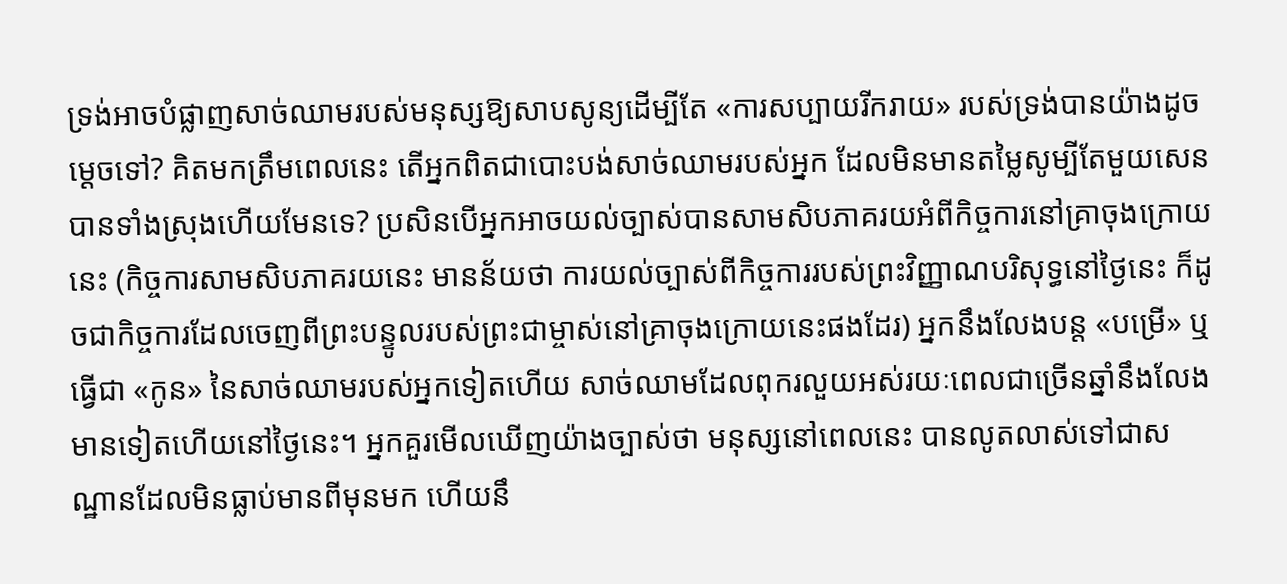ទ្រង់អាចបំផ្លាញសាច់ឈាមរបស់មនុស្សឱ្យសាបសូន្យដើម្បីតែ «ការសប្បាយរីករាយ» របស់ទ្រង់បានយ៉ាងដូចម្ដេចទៅ? គិតមកត្រឹមពេលនេះ តើអ្នកពិតជាបោះបង់សាច់ឈាមរបស់អ្នក ដែលមិនមានតម្លៃសូម្បីតែមួយសេនបានទាំងស្រុងហើយមែនទេ? ប្រសិនបើអ្នកអាចយល់ច្បាស់បានសាមសិបភាគរយអំពីកិច្ចការនៅគ្រាចុងក្រោយនេះ (កិច្ចការសាមសិបភាគរយនេះ មានន័យថា ការយល់ច្បាស់ពីកិច្ចការរបស់ព្រះវិញ្ញាណបរិសុទ្ធនៅថ្ងៃនេះ ក៏ដូចជាកិច្ចការដែលចេញពីព្រះបន្ទូលរបស់ព្រះជាម្ចាស់នៅគ្រាចុងក្រោយនេះផងដែរ) អ្នកនឹងលែងបន្ត «បម្រើ» ឬធ្វើជា «កូន» នៃសាច់ឈាមរបស់អ្នកទៀតហើយ សាច់ឈាមដែលពុករលួយអស់រយៈពេលជាច្រើនឆ្នាំនឹងលែងមានទៀតហើយនៅថ្ងៃនេះ។ អ្នកគួរមើលឃើញយ៉ាងច្បាស់ថា មនុស្សនៅពេលនេះ បានលូតលាស់ទៅជាសណ្ឋានដែលមិនធ្លាប់មានពីមុនមក ហើយនឹ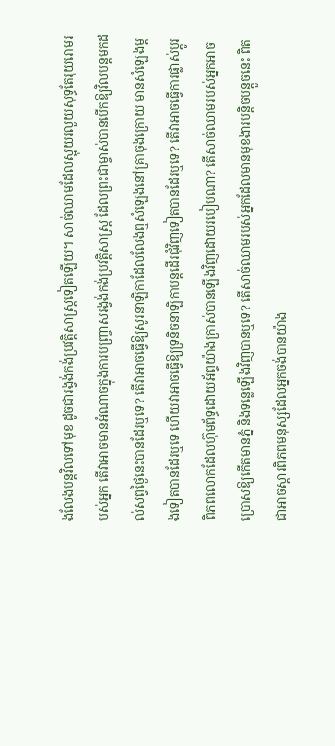ងលែងបន្តវិលទៅមុខ ដូចជារង្វង់កង់ប្រវត្តិសាស្ត្រទៀតឡើយ។ សាច់ឈាមដែលស្អុយរលួយសុទ្ធតែរុយរោមរបស់អ្នក តើវាអាចមានអំណាចក្នុងការបញ្ច្រាសរង្វង់កង់ប្រវត្តិសាស្ត្រ ដែលព្រះជាម្ចាស់បានបើកឱ្យវិលបន្តមកដល់សព្វថ្ងៃនេះបានដែរឬទេ? តើវាអាចធ្វើឱ្យសូរនាឡិកាដែលលែងឮសំឡេងនៅគ្រាចុងក្រោយ មានសំឡេងម្តងទៀតបានដែរឬទេ ហើយវាអាចធ្វើឱ្យទ្រនិចនាឡិកាបន្តដើរជុំវិញទៀតបានដែរឬទេ? តើវាអាចធ្វើការផ្លាស់ប្តូរពិភពលោកដែលហ៊ុមព័ទ្ធដោយអ័ព្ទយ៉ាងក្រាស់បានឡើងវិញដោយរបៀបណា? តើសាច់ឈាមរបស់អ្នកអាចប្រោសឱ្យកើតមានភ្នំ និងទន្លេឡើងវិញបានឬទេ? តើសាច់ឈាមរបស់អ្នកដែលមានមុខងារបន្តិចបន្តួចនេះ ពិតជាអាចស្តារពិភពមនុស្សដែលអ្នកចង់បានយ៉ាង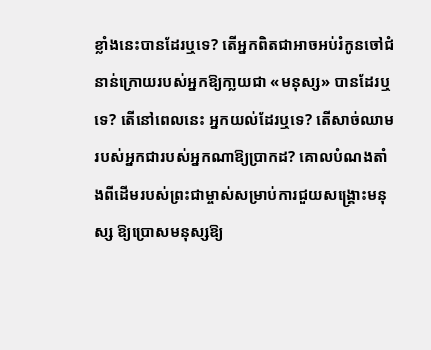ខ្លាំងនេះបានដែរឬទេ? តើអ្នកពិតជាអាចអប់រំកូនចៅជំនាន់ក្រោយរបស់អ្នកឱ្យកា្លយជា «មនុស្ស» បានដែរឬទេ? តើនៅពេលនេះ អ្នកយល់ដែរឬទេ? តើសាច់ឈាមរបស់អ្នកជារបស់អ្នកណាឱ្យប្រាកដ? គោលបំណងតាំងពីដើមរបស់ព្រះជាម្ចាស់សម្រាប់ការជួយសង្គ្រោះមនុស្ស ឱ្យប្រោសមនុស្សឱ្យ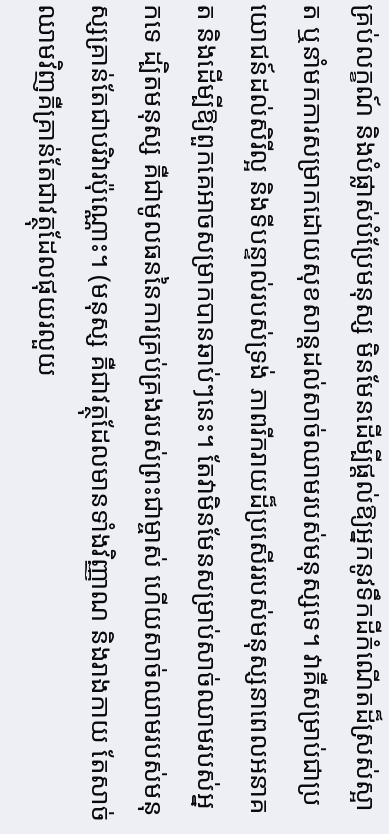គ្រប់លក្ខណ៍ និងបំផ្លាស់បំប្រែមនុស្ស មិនមែនដើម្បីផ្តល់ឱ្យអ្នកនូវទឹកដីកំណើតដ៏ស្រស់ស្អាត ឬនាំមកការសម្រាកដោយសុខសាន្តដល់សាច់ឈាមរបស់មនុស្សទេ។ វាគឺសម្រាប់ជាប្រយោជន៍ដល់សិរីល្អ និងទីបន្ទាល់របស់ទ្រង់ ភាពរីករាយដ៏ប្រសើររបស់មនុស្សនាពេលអនាគត និងដើម្បីឱ្យពួកគេអាចសម្រាកបានឆាប់ៗនេះ។ តែវាមិនមែនសម្រាប់សាច់ឈាមរបស់អ្នកទេ ដ្បិតមនុស្ស គឺជាមូលធននៃការគ្រប់គ្រងរបស់ព្រះជាម្ចាស់ ហើយសាច់ឈាមរបស់មនុស្សគ្រាន់តែជាបរិវារប៉ុណ្ណោះ។ (មនុស្ស គឺជាវត្ថុដែលមានទាំងវិញ្ញាណ និងរាងកាយ តែសាច់ឈាមវិញគឺគ្រាន់តែជាវត្ថុដែលផុយរលួយ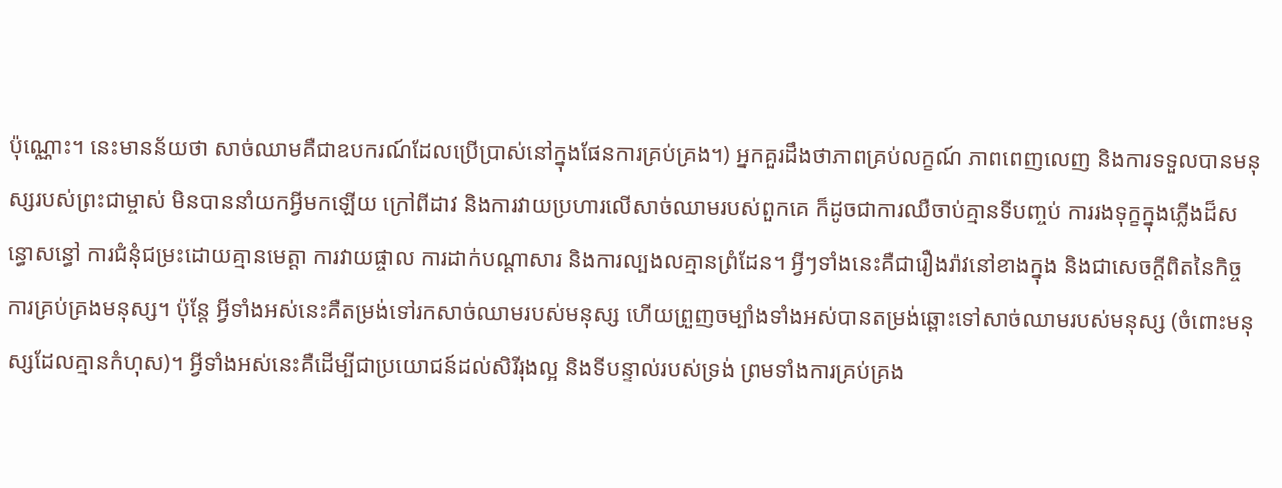ប៉ុណ្ណោះ។ នេះមានន័យថា សាច់ឈាមគឺជាឧបករណ៍ដែលប្រើប្រាស់នៅក្នុងផែនការគ្រប់គ្រង។) អ្នកគួរដឹងថាភាពគ្រប់លក្ខណ៍ ភាពពេញលេញ និងការទទួលបានមនុស្សរបស់ព្រះជាម្ចាស់ មិនបាននាំយកអ្វីមកឡើយ ក្រៅពីដាវ និងការវាយប្រហារលើសាច់ឈាមរបស់ពួកគេ ក៏ដូចជាការឈឺចាប់គ្មានទីបញ្ចប់ ការរងទុក្ខក្នុងភ្លើងដ៏សន្ធោសន្ធៅ ការជំនុំជម្រះដោយគ្មានមេត្តា ការវាយផ្ចាល ការដាក់បណ្តាសារ និងការល្បងលគ្មានព្រំដែន។ អ្វីៗទាំងនេះគឺជារឿងរ៉ាវនៅខាងក្នុង និងជាសេចក្ដីពិតនៃកិច្ចការគ្រប់គ្រងមនុស្ស។ ប៉ុន្តែ អ្វីទាំងអស់នេះគឺតម្រង់ទៅរកសាច់ឈាមរបស់មនុស្ស ហើយព្រួញចម្បាំងទាំងអស់បានតម្រង់ឆ្ពោះទៅសាច់ឈាមរបស់មនុស្ស (ចំពោះមនុស្សដែលគ្មានកំហុស)។ អ្វីទាំងអស់នេះគឺដើម្បីជាប្រយោជន៍ដល់សិរីរុងល្អ និងទីបន្ទាល់របស់ទ្រង់ ព្រមទាំងការគ្រប់គ្រង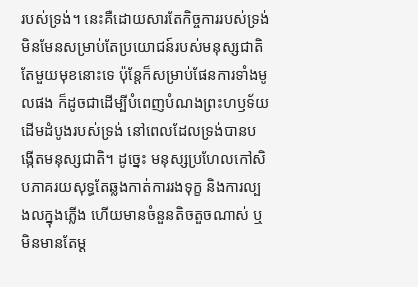របស់ទ្រង់។ នេះគឺដោយសារតែកិច្ចការរបស់ទ្រង់មិនមែនសម្រាប់តែប្រយោជន៍របស់មនុស្សជាតិតែមួយមុខនោះទេ ប៉ុន្តែក៏សម្រាប់ផែនការទាំងមូលផង ក៏ដូចជាដើម្បីបំពេញបំណងព្រះហឫទ័យដើមដំបូងរបស់ទ្រង់ នៅពេលដែលទ្រង់បានបង្កើតមនុស្សជាតិ។ ដូច្នេះ មនុស្សប្រហែលកៅសិបភាគរយសុទ្ធតែឆ្លងកាត់ការរងទុក្ខ និងការល្បងលក្នុងភ្លើង ហើយមានចំនួនតិចតួចណាស់ ឬមិនមានតែម្ដ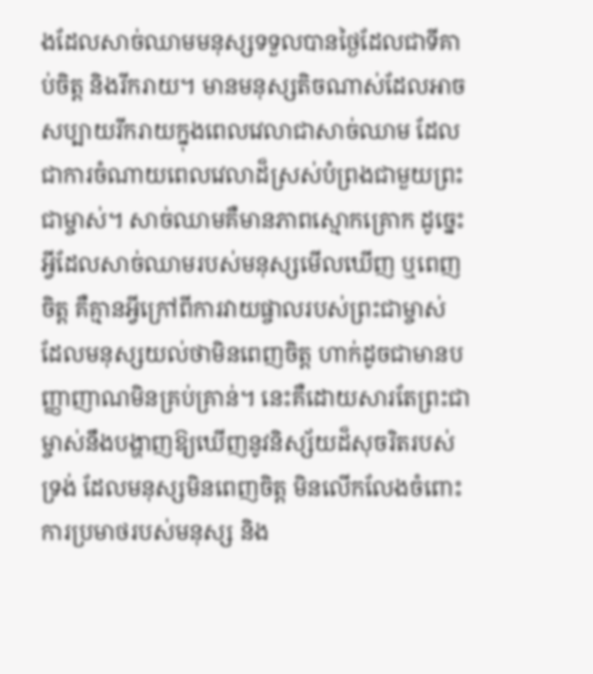ងដែលសាច់ឈាមមនុស្សទទួលបានថ្ងៃដែលជាទីគាប់ចិត្ត និងរីករាយ។ មានមនុស្សតិចណាស់ដែលអាចសប្បាយរីករាយក្នុងពេលវេលាជាសាច់ឈាម ដែលជាការចំណាយពេលវេលាដ៏ស្រស់បំព្រងជាមួយព្រះជាម្ចាស់។ សាច់ឈាមគឺមានភាពស្មោកគ្រោក ដូច្នេះអ្វីដែលសាច់ឈាមរបស់មនុស្សមើលឃើញ ឬពេញចិត្ត គឺគ្មានអ្វីក្រៅពីការវាយផ្ចាលរបស់ព្រះជាម្ចាស់ ដែលមនុស្សយល់ថាមិនពេញចិត្ត ហាក់ដូចជាមានបញ្ញាញាណមិនគ្រប់គ្រាន់។ នេះគឺដោយសារតែព្រះជាម្ចាស់នឹងបង្ហាញឱ្យឃើញនូវនិស្ស័យដ៏សុចរិតរបស់ទ្រង់ ដែលមនុស្សមិនពេញចិត្ត មិនលើកលែងចំពោះការប្រមាថរបស់មនុស្ស និង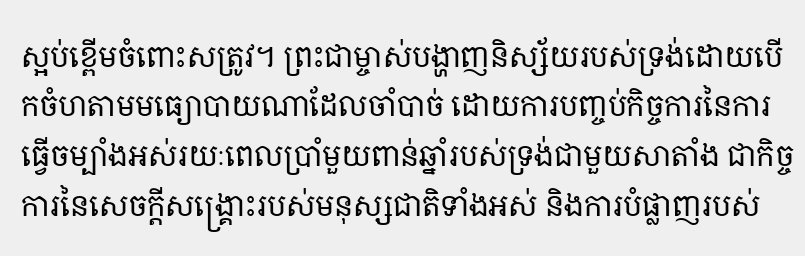ស្អប់ខ្ពើមចំពោះសត្រូវ។ ព្រះជាម្ចាស់បង្ហាញនិស្ស័យរបស់ទ្រង់ដោយបើកចំហតាមមធ្យោបាយណាដែលចាំបាច់ ដោយការបញ្ចប់កិច្ចការនៃការធ្វើចម្បាំងអស់រយៈពេលប្រាំមួយពាន់ឆ្នាំរបស់ទ្រង់ជាមួយសាតាំង ជាកិច្ចការនៃសេចក្តីសង្គ្រោះរបស់មនុស្សជាតិទាំងអស់ និងការបំផ្លាញរបស់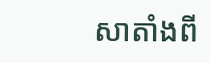សាតាំងពី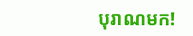បុរាណមក!